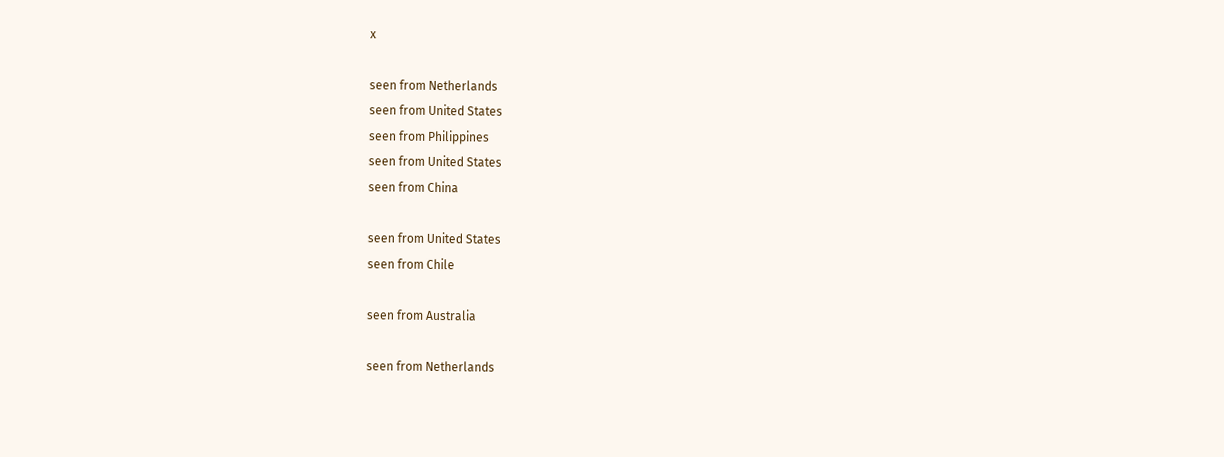x

seen from Netherlands
seen from United States
seen from Philippines
seen from United States
seen from China

seen from United States
seen from Chile

seen from Australia

seen from Netherlands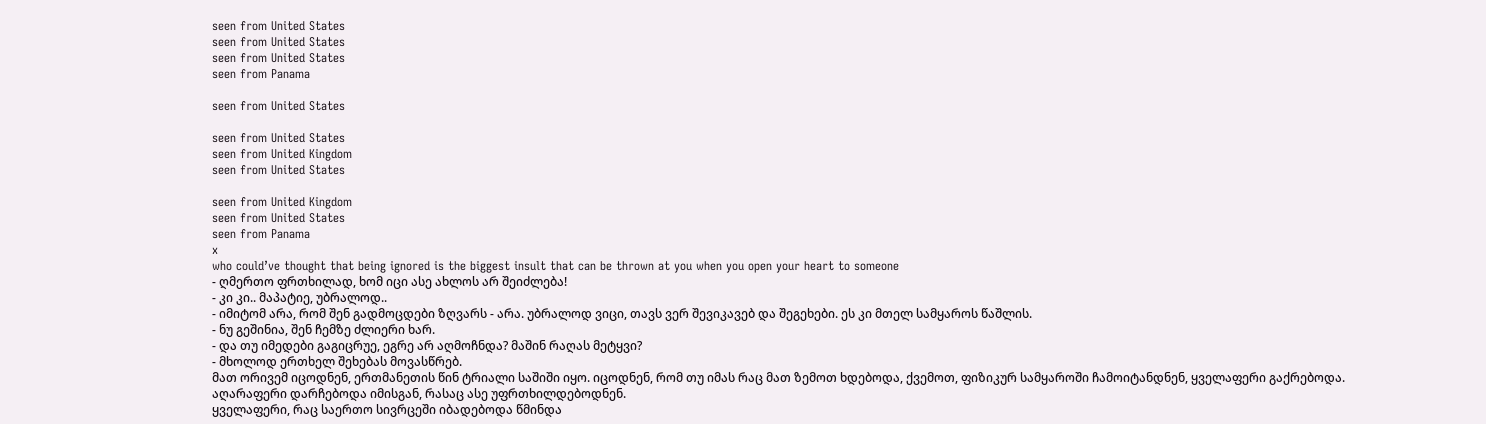seen from United States
seen from United States
seen from United States
seen from Panama

seen from United States

seen from United States
seen from United Kingdom
seen from United States

seen from United Kingdom
seen from United States
seen from Panama
x
who could’ve thought that being ignored is the biggest insult that can be thrown at you when you open your heart to someone
- ღმერთო ფრთხილად, ხომ იცი ასე ახლოს არ შეიძლება!
- კი კი.. მაპატიე, უბრალოდ..
- იმიტომ არა, რომ შენ გადმოცდები ზღვარს - არა. უბრალოდ ვიცი, თავს ვერ შევიკავებ და შეგეხები. ეს კი მთელ სამყაროს წაშლის.
- ნუ გეშინია, შენ ჩემზე ძლიერი ხარ.
- და თუ იმედები გაგიცრუე, ეგრე არ აღმოჩნდა? მაშინ რაღას მეტყვი?
- მხოლოდ ერთხელ შეხებას მოვასწრებ.
მათ ორივემ იცოდნენ, ერთმანეთის წინ ტრიალი საშიში იყო. იცოდნენ, რომ თუ იმას რაც მათ ზემოთ ხდებოდა, ქვემოთ, ფიზიკურ სამყაროში ჩამოიტანდნენ, ყველაფერი გაქრებოდა. აღარაფერი დარჩებოდა იმისგან, რასაც ასე უფრთხილდებოდნენ.
ყველაფერი, რაც საერთო სივრცეში იბადებოდა წმინდა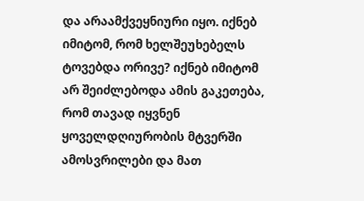და არაამქვეყნიური იყო. იქნებ იმიტომ, რომ ხელშეუხებელს ტოვებდა ორივე? იქნებ იმიტომ არ შეიძლებოდა ამის გაკეთება, რომ თავად იყვნენ ყოველდღიურობის მტვერში ამოსვრილები და მათ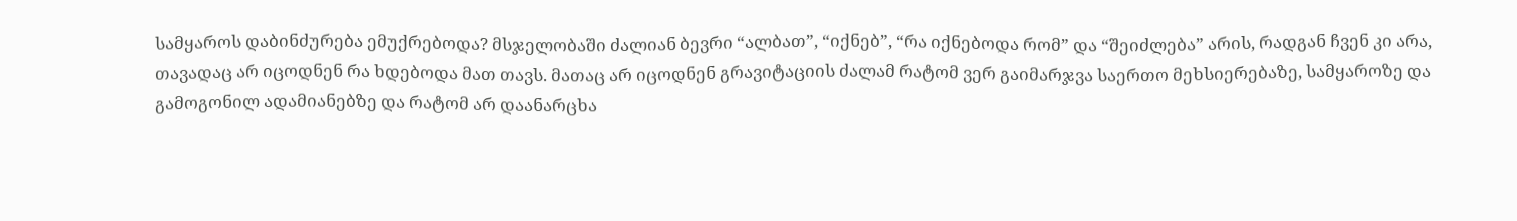სამყაროს დაბინძურება ემუქრებოდა? მსჯელობაში ძალიან ბევრი “ალბათ”, “იქნებ”, “რა იქნებოდა რომ” და “შეიძლება” არის, რადგან ჩვენ კი არა, თავადაც არ იცოდნენ რა ხდებოდა მათ თავს. მათაც არ იცოდნენ გრავიტაციის ძალამ რატომ ვერ გაიმარჯვა საერთო მეხსიერებაზე, სამყაროზე და გამოგონილ ადამიანებზე და რატომ არ დაანარცხა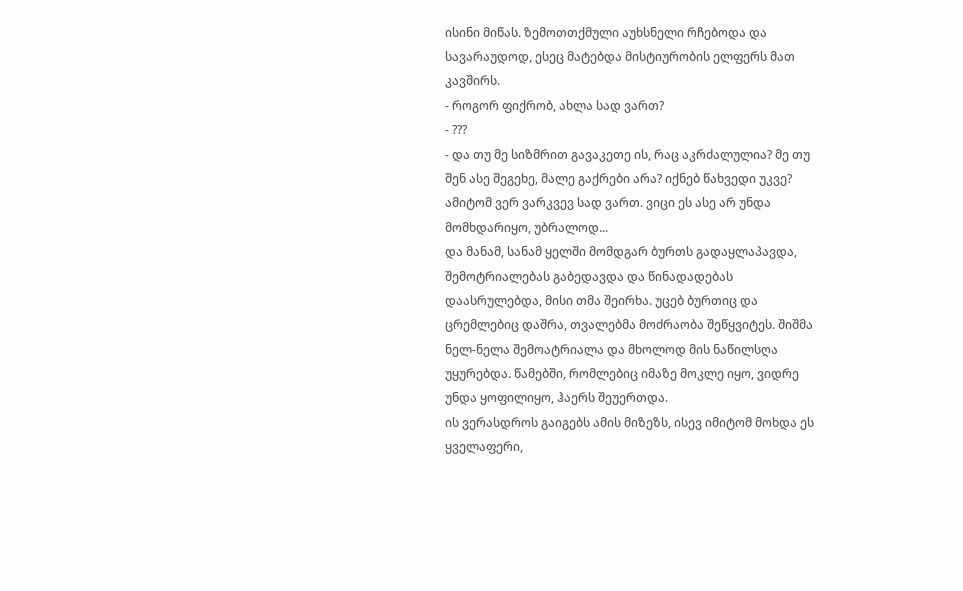ისინი მიწას. ზემოთთქმული აუხსნელი რჩებოდა და სავარაუდოდ, ესეც მატებდა მისტიურობის ელფერს მათ კავშირს.
- როგორ ფიქრობ, ახლა სად ვართ?
- ???
- და თუ მე სიზმრით გავაკეთე ის, რაც აკრძალულია? მე თუ შენ ასე შეგეხე, მალე გაქრები არა? იქნებ წახვედი უკვე? ამიტომ ვერ ვარკვევ სად ვართ. ვიცი ეს ასე არ უნდა მომხდარიყო, უბრალოდ...
და მანამ, სანამ ყელში მომდგარ ბურთს გადაყლაპავდა, შემოტრიალებას გაბედავდა და წინადადებას დაასრულებდა, მისი თმა შეირხა. უცებ ბურთიც და ცრემლებიც დაშრა, თვალებმა მოძრაობა შეწყვიტეს. შიშმა ნელ-ნელა შემოატრიალა და მხოლოდ მის ნაწილსღა უყურებდა. წამებში, რომლებიც იმაზე მოკლე იყო, ვიდრე უნდა ყოფილიყო, ჰაერს შეუერთდა.
ის ვერასდროს გაიგებს ამის მიზეზს, ისევ იმიტომ მოხდა ეს ყველაფერი,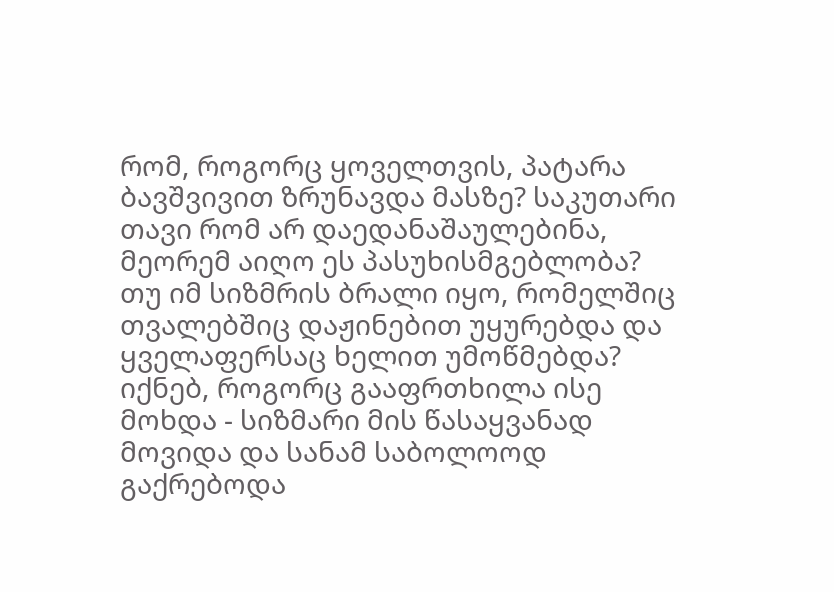რომ, როგორც ყოველთვის, პატარა ბავშვივით ზრუნავდა მასზე? საკუთარი თავი რომ არ დაედანაშაულებინა, მეორემ აიღო ეს პასუხისმგებლობა? თუ იმ სიზმრის ბრალი იყო, რომელშიც თვალებშიც დაჟინებით უყურებდა და ყველაფერსაც ხელით უმოწმებდა? იქნებ, როგორც გააფრთხილა ისე მოხდა - სიზმარი მის წასაყვანად მოვიდა და სანამ საბოლოოდ გაქრებოდა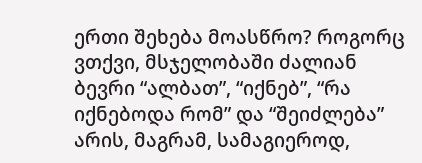ერთი შეხება მოასწრო? როგორც ვთქვი, მსჯელობაში ძალიან ბევრი “ალბათ”, “იქნებ”, “რა იქნებოდა რომ” და “შეიძლება” არის, მაგრამ, სამაგიეროდ,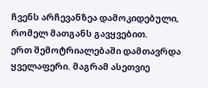ჩვენს არჩევანზეა დამოკიდებული, რომელ მათგანს გავყვებით.
ერთ შემოტრიალებაში დამთავრდა ყველაფერი. მაგრამ ასეთვიე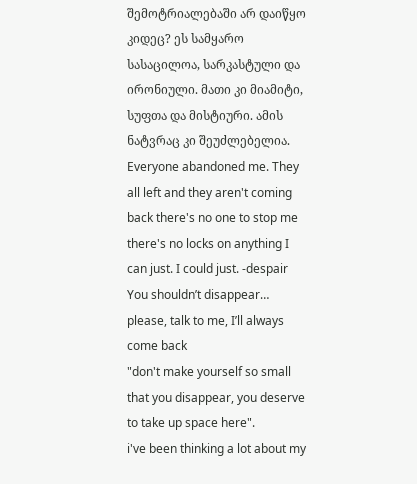შემოტრიალებაში არ დაიწყო კიდეც? ეს სამყარო სასაცილოა, სარკასტული და ირონიული. მათი კი მიამიტი, სუფთა და მისტიური. ამის ნატვრაც კი შეუძლებელია.
Everyone abandoned me. They all left and they aren't coming back there's no one to stop me there's no locks on anything I can just. I could just. -despair
You shouldn’t disappear… please, talk to me, I’ll always come back
"don't make yourself so small that you disappear, you deserve to take up space here".
i've been thinking a lot about my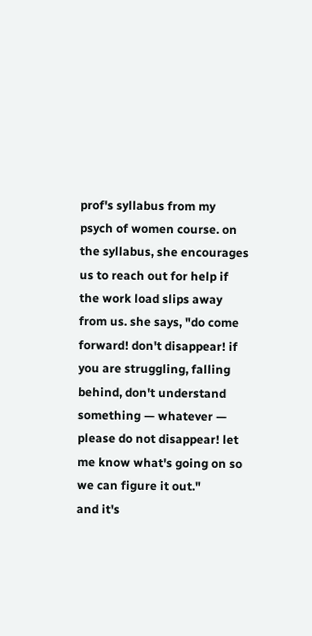prof's syllabus from my psych of women course. on the syllabus, she encourages us to reach out for help if the work load slips away from us. she says, "do come forward! don't disappear! if you are struggling, falling behind, don't understand something — whatever — please do not disappear! let me know what's going on so we can figure it out."
and it's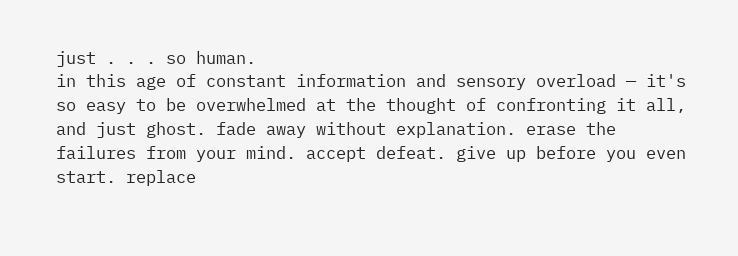just . . . so human.
in this age of constant information and sensory overload — it's so easy to be overwhelmed at the thought of confronting it all, and just ghost. fade away without explanation. erase the failures from your mind. accept defeat. give up before you even start. replace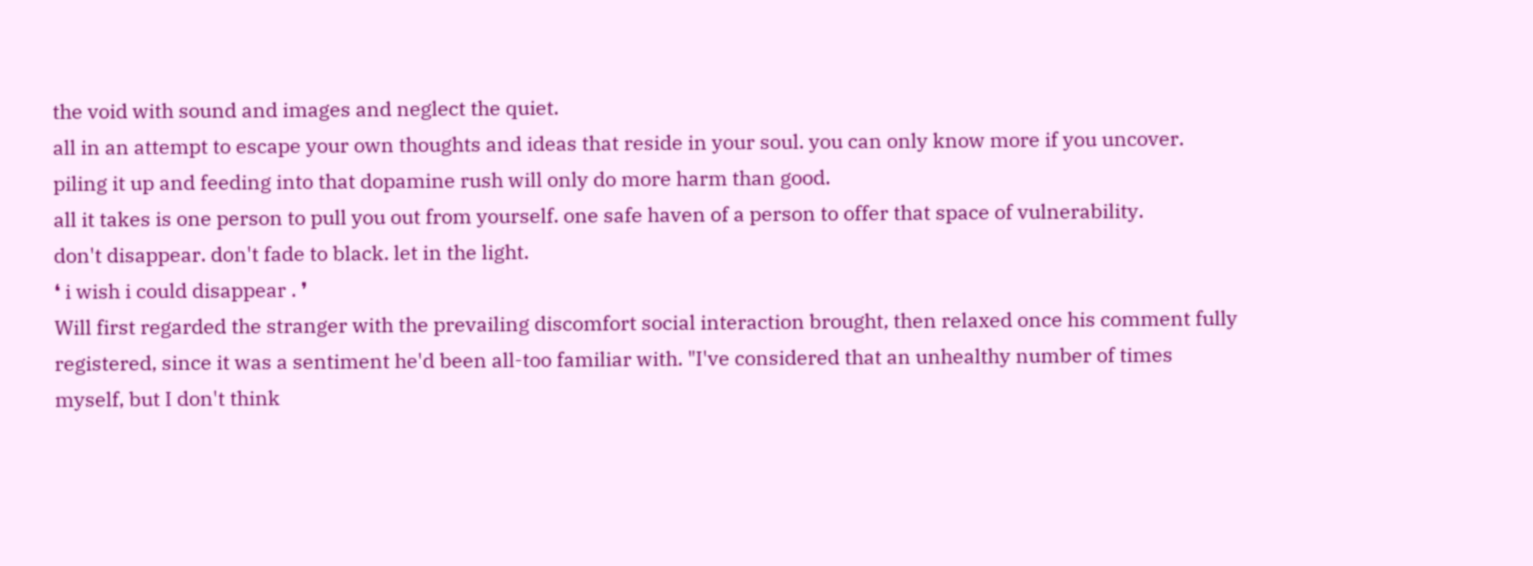the void with sound and images and neglect the quiet.
all in an attempt to escape your own thoughts and ideas that reside in your soul. you can only know more if you uncover. piling it up and feeding into that dopamine rush will only do more harm than good.
all it takes is one person to pull you out from yourself. one safe haven of a person to offer that space of vulnerability.
don't disappear. don't fade to black. let in the light.
❛ i wish i could disappear . ❜
Will first regarded the stranger with the prevailing discomfort social interaction brought, then relaxed once his comment fully registered, since it was a sentiment he'd been all-too familiar with. "I've considered that an unhealthy number of times myself, but I don't think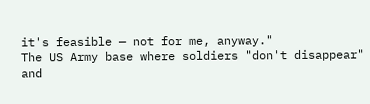it's feasible — not for me, anyway."
The US Army base where soldiers "don't disappear" and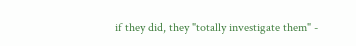if they did, they "totally investigate them" -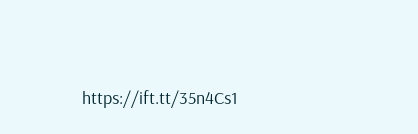https://ift.tt/35n4Cs1